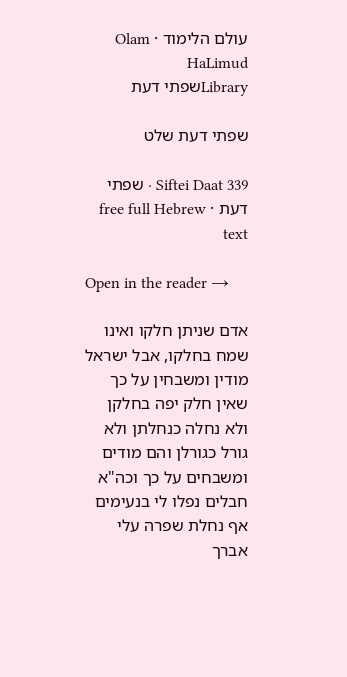עולם הלימוד · Olam HaLimud
Libraryשפתי דעת

שפתי דעת שלט

Siftei Daat 339 · שפתי דעת · free full Hebrew text

Open in the reader →

אדם שניתן חלקו ואינו שמח בחלקו, אבל ישראל מודין ומשבחין על כך שאין חלק יפה בחלקן ולא נחלה כנחלתן ולא גורל כגורלן והם מודים ומשבחים על כך וכה"א חבלים נפלו לי בנעימים אף נחלת שפרה עלי אברך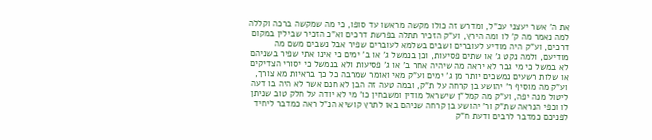את ה' אשר יעצני עכ"ל, ומדרש זה כולו מקשה מראשו עד סופו, כי מה שמקשה ברכה וקללה למה נאמר מה ק' לו ומה הירץ, וע"ק הזכיר תתלה בפרשת דרכים וא"כ הזכיר שבילין במקום דרכים, וע"ק היה מודיע לעוברים ושבים בשלמא לעוברים שפיר אבל נשבים משם מה מודיעם, ולמה נקט ג' או שתים פסיעות, וכן בנמשל ג' או ב' ימים כי אינו אתי שפיר בשניהם לא במשל כי מי גבר לא יראה מה שיהיה אחר ב' או ג' פסיעות ולא בנמשל כי יסורי הצדיקים או שלות רשעים נמשכים יותר מן ג' ימים וע"ק מאי ואומר שמרבה כל כך בראיות מא צורך, וע"ק מה מוסיף ר' יהושע בן קרחה על ת"ק, ובמה טעה זה הבן לא חנם אשר לא היה בו דעה ליטול מנה יפה, וע"ק מה קמל"ן שישראל מודין ומשבחין כו' מי לא יודה על חלק טוב שניתן לו וכפי הנראה שת"ק ור' יהושע בן קרחה שניהם באו לתרץ קושיא הנ"ל ראה כמדבר ליחיד לפניכם כמדבר לרבים ודעת ח"ק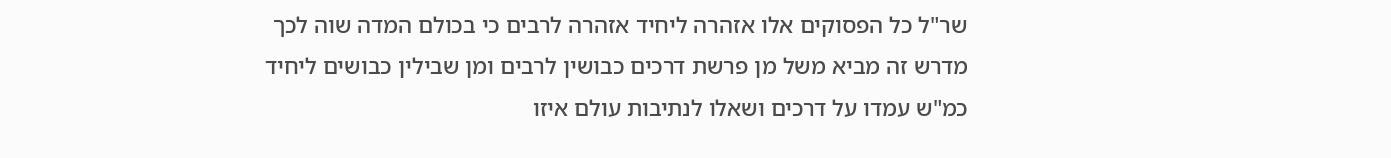שר"ל כל הפסוקים אלו אזהרה ליחיד אזהרה לרבים כי בכולם המדה שוה לכך מדרש זה מביא משל מן פרשת דרכים כבושין לרבים ומן שבילין כבושים ליחיד כמ"ש עמדו על דרכים ושאלו לנתיבות עולם איזו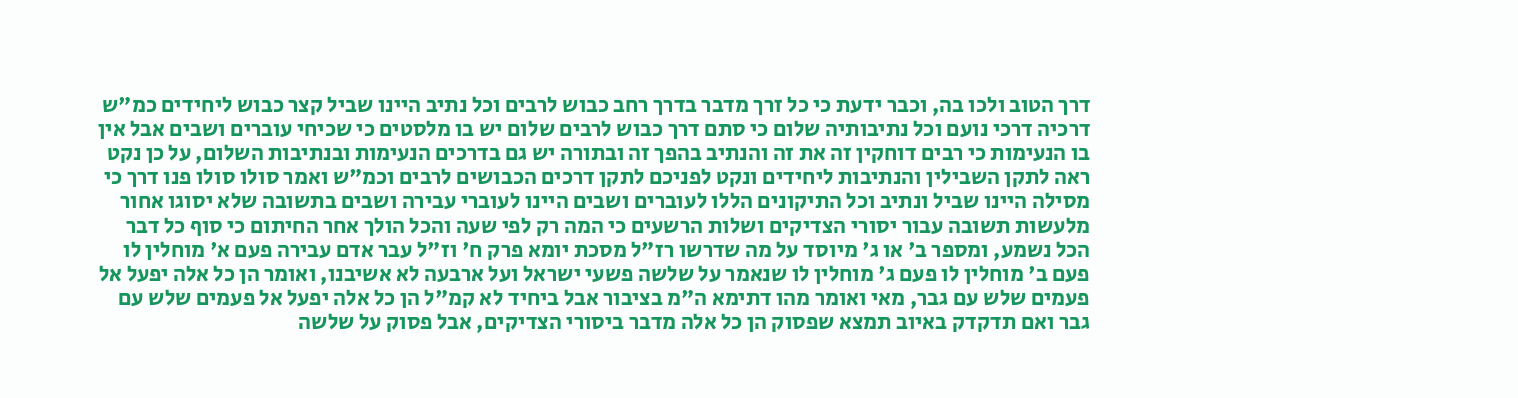דרך הטוב ולכו בה, וכבר ידעת כי כל זרך מדבר בדרך רחב כבוש לרבים וכל נתיב היינו שביל קצר כבוש ליחידים כמ"ש דרכיה דרכי נועם וכל נתיבותיה שלום כי סתם דרך כבוש לרבים שלום יש בו מלסטים כי שכיחי עוברים ושבים אבל אין בו הנעימות כי רבים דוחקין זה את זה והנתיב בהפך זה ובתורה יש גם בדרכים הנעימות ובנתיבות השלום, על כן נקט ראה לתקן השבילין והנתיבות ליחידים ונקט לפניכם לתקן דרכים הכבושים לרבים וכמ"ש ואמר סולו סולו פנו דרך כי מסילה היינו שביל ונתיב וכל התיקונים הללו לעוברים ושבים היינו לעוברי עבירה ושבים בתשובה שלא יסוגו אחור מלעשות תשובה עבור יסורי הצדיקים ושלות הרשעים כי המה רק לפי שעה והכל הולך אחר החיתום כי סוף כל דבר הכל נשמע, ומספר ב' או ג' מיוסד על מה שדרשו רז"ל מסכת יומא פרק ח' וז"ל עבר אדם עבירה פעם א' מוחלין לו פעם ב' מוחלין לו פעם ג' מוחלין לו שנאמר על שלשה פשעי ישראל ועל ארבעה לא אשיבנו, ואומר הן כל אלה יפעל אל פעמים שלש עם גבר, מאי ואומר מהו דתימא ה"מ בציבור אבל ביחיד לא קמ"ל הן כל אלה יפעל אל פעמים שלש עם גבר ואם תדקדק באיוב תמצא שפסוק הן כל אלה מדבר ביסורי הצדיקים, אבל פסוק על שלשה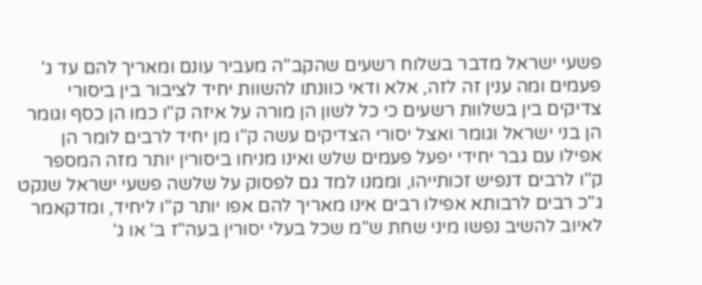פשעי ישראל מדבר בשלוח רשעים שהקב"ה מעביר עונם ומאריך להם עד ג' פעמים ומה ענין זה לזה, אלא ודאי כוונתו להשוות יחיד לציבור בין ביסורי צדיקים בין בשלוות רשעים כי כל לשון הן מורה על איזה ק"ו כמו הן כסף וגומר הן בני ישראל וגומר ואצל יסורי הצדיקים עשה ק"ו מן יחיד לרבים לומר הן אפילו עם גבר יחידי יפעל פעמים שלש ואינו מניחו ביסורין יותר מזה המספר ק"ו לרבים דנפיש זכותייהו, וממנו למד גם לפסוק על שלשה פשעי ישראל שנקט ג"כ רבים לרבותא אפילו רבים אינו מאריך להם אפו יותר ק"ו ליחיד, ומדקאמר לאיוב להשיב נפשו מיני שחת ש"מ שכל בעלי יסורין בעה"ז ב' או ג'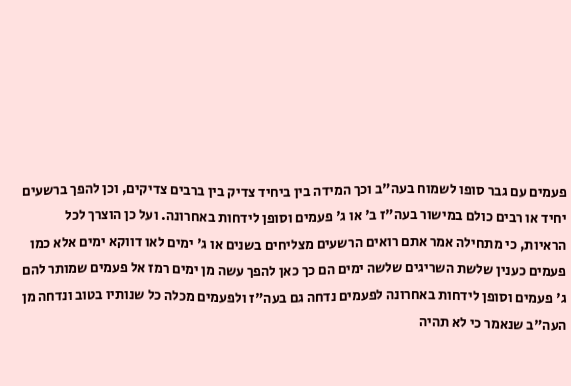פעמים עם גבר סופו לשמוח בעה"ב וכך המידה בין ביחיד צדיק בין ברבים צדיקים, וכן להפך ברשעים יחיד או רבים כולם במישור בעה"ז ב' או ג' פעמים וסופן לידחות באחרונה. ועל כן הוצרך לכל הראיות, כי מתחילה אמר אתם רואים הרשעים מצליחים בשנים או ג' ימים לאו דווקא ימים אלא כמו פעמים כענין שלשת השריגים שלשה ימים הם כך כאן להפך עשה מן ימים רמז אל פעמים שמותר להם ג' פעמים וסופן לידחות באחרונה לפעמים נדחה גם בעה"ז ולפעמים מכלה כל שנותיו בטוב ונדחה מן העה"ב שנאמר כי לא תהיה